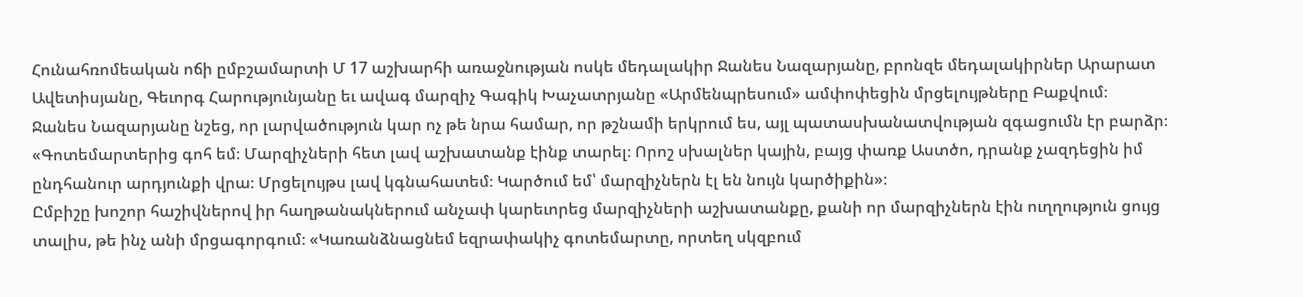Հունահռոմեական ոճի ըմբշամարտի Մ 17 աշխարհի առաջնության ոսկե մեդալակիր Ջանես Նազարյանը, բրոնզե մեդալակիրներ Արարատ Ավետիսյանը, Գեւորգ Հարությունյանը եւ ավագ մարզիչ Գագիկ Խաչատրյանը «Արմենպրեսում» ամփոփեցին մրցելույթները Բաքվում։
Ջանես Նազարյանը նշեց, որ լարվածություն կար ոչ թե նրա համար, որ թշնամի երկրում ես, այլ պատասխանատվության զգացումն էր բարձր։ «Գոտեմարտերից գոհ եմ։ Մարզիչների հետ լավ աշխատանք էինք տարել։ Որոշ սխալներ կային, բայց փառք Աստծո, դրանք չազդեցին իմ ընդհանուր արդյունքի վրա։ Մրցելույթս լավ կգնահատեմ։ Կարծում եմ՝ մարզիչներն էլ են նույն կարծիքին»։
Ըմբիշը խոշոր հաշիվներով իր հաղթանակներում անչափ կարեւորեց մարզիչների աշխատանքը, քանի որ մարզիչներն էին ուղղություն ցույց տալիս, թե ինչ անի մրցագորգում։ «Կառանձնացնեմ եզրափակիչ գոտեմարտը, որտեղ սկզբում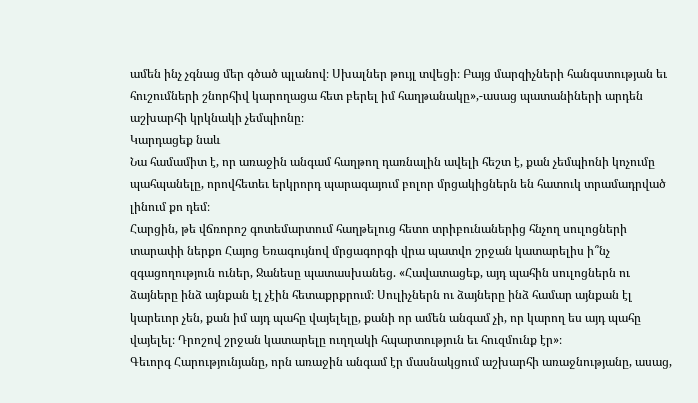ամեն ինչ չգնաց մեր գծած պլանով։ Սխալներ թույլ տվեցի։ Բայց մարզիչների հանգստության եւ հուշումների շնորհիվ կարողացա հետ բերել իմ հաղթանակը»,-ասաց պատանիների արդեն աշխարհի կրկնակի չեմպիոնը։
Կարդացեք նաև
Նա համամիտ է, որ առաջին անգամ հաղթող դառնալին ավելի հեշտ է, քան չեմպիոնի կոչումը պահպանելը, որովհետեւ երկրորդ պարագայում բոլոր մրցակիցներն են հատուկ տրամադրված լինում քո դեմ։
Հարցին, թե վճռորոշ գոտեմարտում հաղթելուց հետո տրիբունաներից հնչող սուլոցների տարափի ներքո Հայոց Եռագույնով մրցագորգի վրա պատվո շրջան կատարելիս ի՞նչ զգացողություն ուներ, Ջանեսը պատասխանեց. «Հավատացեք, այդ պահին սուլոցներն ու ձայները ինձ այնքան էլ չէին հետաքրքրում։ Սուլիչներն ու ձայները ինձ համար այնքան էլ կարեւոր չեն, քան իմ այդ պահը վայելելը, քանի որ ամեն անգամ չի, որ կարող ես այդ պահը վայելել։ Դրոշով շրջան կատարելը ուղղակի հպարտություն եւ հուզմունք էր»։
Գեւորգ Հարությունյանը, որն առաջին անգամ էր մասնակցում աշխարհի առաջնությանը, ասաց,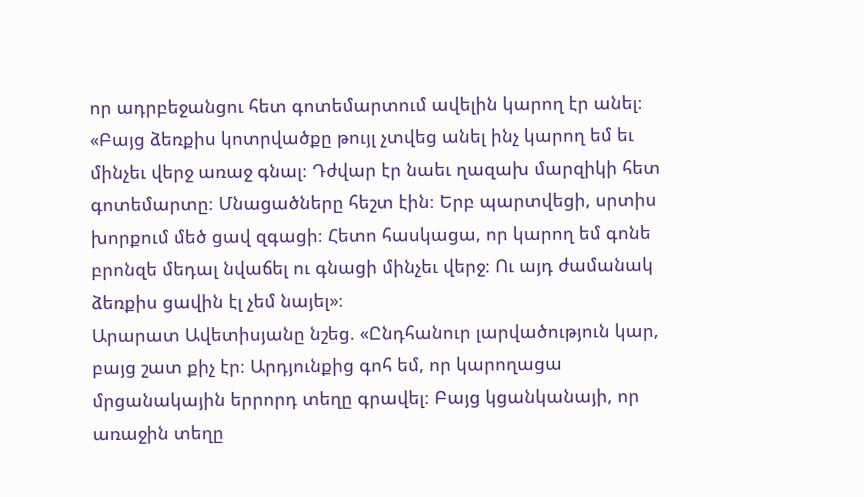որ ադրբեջանցու հետ գոտեմարտում ավելին կարող էր անել։ «Բայց ձեռքիս կոտրվածքը թույլ չտվեց անել ինչ կարող եմ եւ մինչեւ վերջ առաջ գնալ։ Դժվար էր նաեւ ղազախ մարզիկի հետ գոտեմարտը։ Մնացածները հեշտ էին։ Երբ պարտվեցի, սրտիս խորքում մեծ ցավ զգացի։ Հետո հասկացա, որ կարող եմ գոնե բրոնզե մեդալ նվաճել ու գնացի մինչեւ վերջ։ Ու այդ ժամանակ ձեռքիս ցավին էլ չեմ նայել»։
Արարատ Ավետիսյանը նշեց. «Ընդհանուր լարվածություն կար, բայց շատ քիչ էր։ Արդյունքից գոհ եմ, որ կարողացա մրցանակային երրորդ տեղը գրավել։ Բայց կցանկանայի, որ առաջին տեղը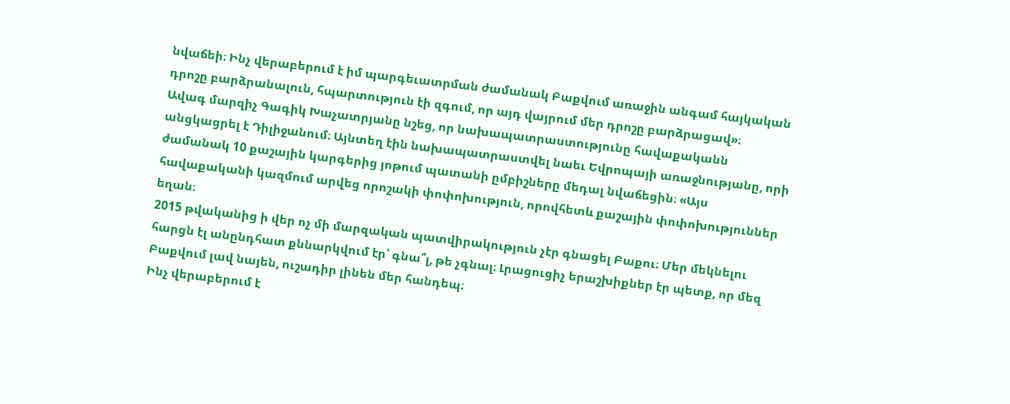նվաճեի։ Ինչ վերաբերում է իմ պարգեւատրման ժամանակ Բաքվում առաջին անգամ հայկական դրոշը բարձրանալուն, հպարտություն էի զգում, որ այդ վայրում մեր դրոշը բարձրացավ»։
Ավագ մարզիչ Գագիկ Խաչատրյանը նշեց, որ նախապատրաստությունը հավաքականն անցկացրել է Դիլիջանում։ Այնտեղ էին նախապատրաստվել նաեւ Եվրոպայի առաջնությանը, որի ժամանակ 10 քաշային կարգերից յոթում պատանի ըմբիշները մեդալ նվաճեցին։ «Այս հավաքականի կազմում արվեց որոշակի փոփոխություն, որովհետև քաշային փոփոխություններ եղան։
2015 թվականից ի վեր ոչ մի մարզական պատվիրակություն չէր գնացել Բաքու։ Մեր մեկնելու հարցն էլ անընդհատ քննարկվում էր՝ գնա՞լ, թե չգնալ։ Լրացուցիչ երաշխիքներ էր պետք, որ մեզ Բաքվում լավ նայեն, ուշադիր լինեն մեր հանդեպ։
Ինչ վերաբերում է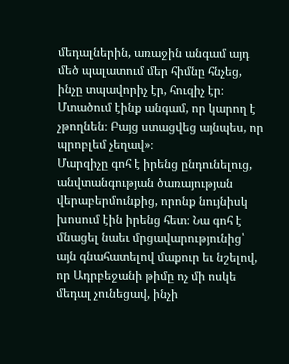մեդալներին, առաջին անգամ այդ մեծ պալատում մեր հիմնը հնչեց, ինչը տպավորիչ էր, հուզիչ էր։ Մտածում էինք անգամ, որ կարող է չթողնեն։ Բայց ստացվեց այնպես, որ պրոբլեմ չեղավ»։
Մարզիչը գոհ է իրենց ընդունելուց, անվտանգության ծառայության վերաբերմունքից, որոնք նույնիսկ խոսում էին իրենց հետ։ Նա գոհ է մնացել նաեւ մրցավարությունից՝ այն գնահատելով մաքուր եւ նշելով, որ Ադրբեջանի թիմը ոչ մի ոսկե մեդալ չունեցավ, ինչի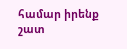համար իրենք շատ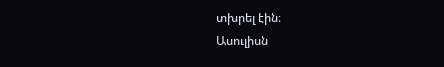տխրել էին։
Ասուլիսն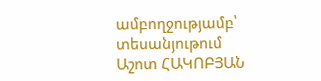ամբողջությամբ՝ տեսանյութում
Աշոտ ՀԱԿՈԲՅԱՆ